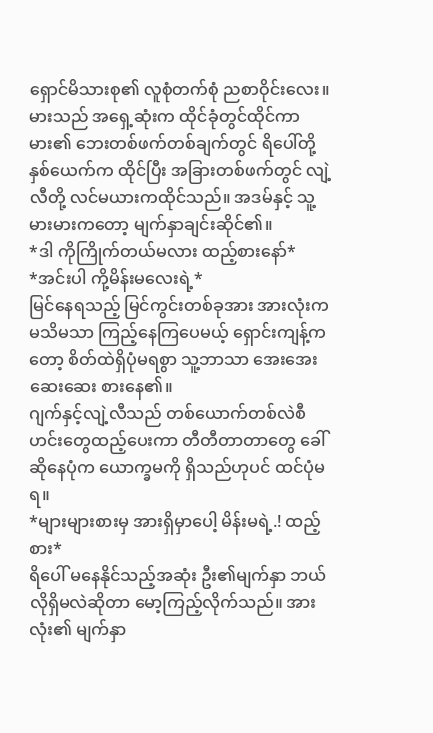ရှောင်မိသားစု၏ လူစုံတက်စုံ ညစာဝိုင်းလေး။ မားသည် အရှေ့ဆုံးက ထိုင်ခုံတွင်ထိုင်ကာ မား၏ ဘေးတစ်ဖက်တစ်ချက်တွင် ရိပေါ်တို့နှစ်ယေက်က ထိုင်ပြီး အခြားတစ်ဖက်တွင် လျဲ့လီတို့ လင်မယားကထိုင်သည်။ အဒမ်နှင့် သူ့မားမားကတော့ မျက်နှာချင်းဆိုင်၏။
*ဒါ ကိုကြိုက်တယ်မလား ထည့်စားနော်*
*အင်းပါ ကို့မိန်းမလေးရဲ့*
မြင်နေရသည့် မြင်ကွင်းတစ်ခုအား အားလုံးက မသိမသာ ကြည့်နေကြပေမယ့် ရှောင်းကျန့်ကတော့ စိတ်ထဲရှိပုံမရစွာ သူ့ဘာသာ အေးအေးဆေးဆေး စားနေ၏။
ဂျက်နှင့်လျဲ့လီသည် တစ်ယောက်တစ်လဲစီ ဟင်းတွေထည့်ပေးကာ တီတီတာတာတွေ ခေါ်ဆိုနေပုံက ယောက္ခမကို ရှိသည်ဟုပင် ထင်ပုံမရ။
*များများစားမှ အားရှိမှာပေါ့ မိန်းမရဲ့.! ထည့်စား*
ရိပေါ် မနေနိုင်သည့်အဆုံး ဦး၏မျက်နှာ ဘယ်လိုရှိမလဲဆိုတာ မော့ကြည့်လိုက်သည်။ အားလုံး၏ မျက်နှာ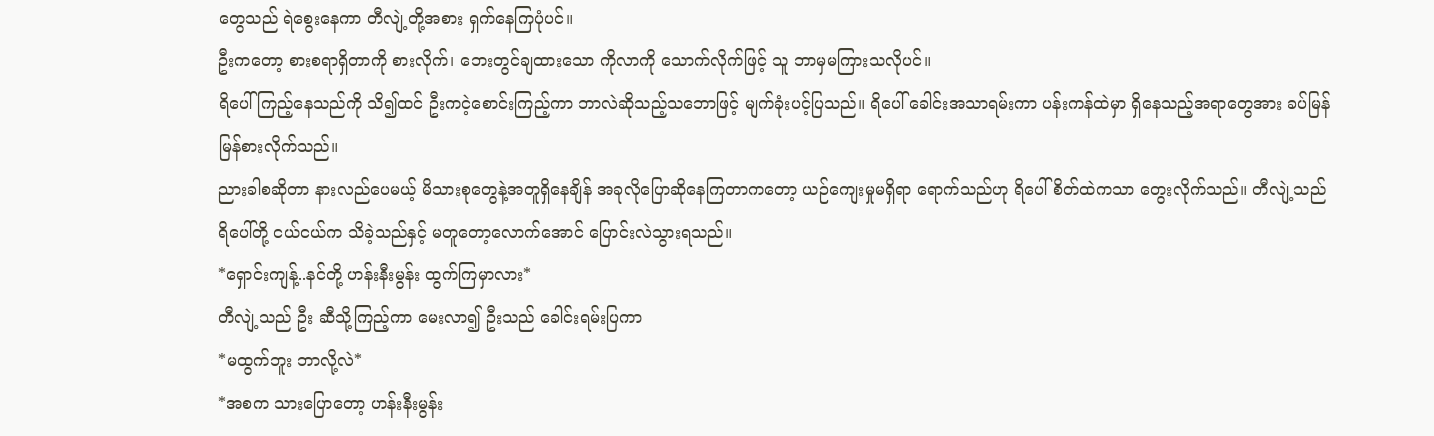တွေသည် ရဲစွေးနေကာ တီလျဲ့တို့အစား ရှက်နေကြပုံပင်။
ဦးကတော့ စားစရာရှိတာကို စားလိုက်၊ ဘေးတွင်ချထားသော ကိုလာကို သောက်လိုက်ဖြင့် သူ ဘာမှမကြားသလိုပင်။
ရိပေါ် ကြည့်နေသည်ကို သိ၍ထင် ဦးကငဲ့စောင်းကြည့်ကာ ဘာလဲဆိုသည့်သဘောဖြင့် မျက်ခုံးပင့်ပြသည်။ ရိပေါ် ခေါင်းအသာရမ်းကာ ပန်းကန်ထဲမှာ ရှိနေသည့်အရာတွေအား ခပ်မြန်မြန်စားလိုက်သည်။
ညားခါစဆိုတာ နားလည်ပေမယ့် မိသားစုတွေနဲ့အတူရှိနေချိန် အခုလိုပြောဆိုနေကြတာကတော့ ယဉ်ကျေးမှုမရှိရာ ရောက်သည်ဟု ရိပေါ် စိတ်ထဲကသာ တွေးလိုက်သည်။ တီလျဲ့သည် ရိပေါ်တို့ ငယ်ငယ်က သိခဲ့သည်နှင့် မတူတော့လောက်အောင် ပြောင်းလဲသွားရသည်။
*ရှောင်းကျန့်..နင်တို့ ဟန်းနီးမွန်း ထွက်ကြမှာလား*
တီလျဲ့သည် ဦး ဆီသို့ကြည့်ကာ မေးလာ၍ ဦးသည် ခေါင်းရမ်းပြကာ
*မထွက်ဘူး ဘာလို့လဲ*
*အစက သားပြောတော့ ဟန်းနီးမွန်း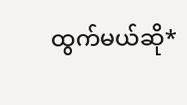ထွက်မယ်ဆို*